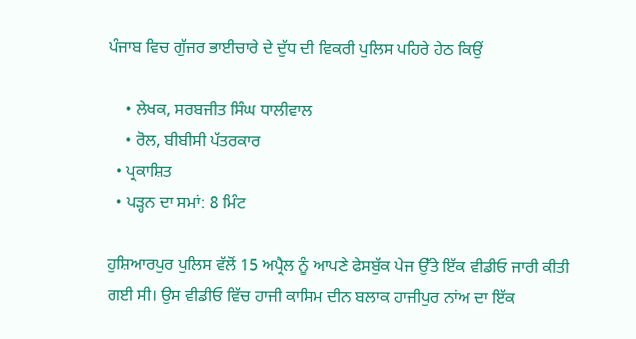ਪੰਜਾਬ ਵਿਚ ਗੁੱਜਰ ਭਾਈਚਾਰੇ ਦੇ ਦੁੱਧ ਦੀ ਵਿਕਰੀ ਪੁਲਿਸ ਪਹਿਰੇ ਹੇਠ ਕਿਉਂ

    • ਲੇਖਕ, ਸਰਬਜੀਤ ਸਿੰਘ ਧਾਲੀਵਾਲ
    • ਰੋਲ, ਬੀਬੀਸੀ ਪੱਤਰਕਾਰ
  • ਪ੍ਰਕਾਸ਼ਿਤ
  • ਪੜ੍ਹਨ ਦਾ ਸਮਾਂ: 8 ਮਿੰਟ

ਹੁਸ਼ਿਆਰਪੁਰ ਪੁਲਿਸ ਵੱਲੋਂ 15 ਅਪ੍ਰੈਲ ਨੂੰ ਆਪਣੇ ਫੇਸਬੁੱਕ ਪੇਜ ਉੱਤੇ ਇੱਕ ਵੀਡੀਓ ਜਾਰੀ ਕੀਤੀ ਗਈ ਸੀ। ਉਸ ਵੀਡੀਓ ਵਿੱਚ ਹਾਜੀ ਕਾਸਿਮ ਦੀਨ ਬਲਾਕ ਹਾਜੀਪੁਰ ਨਾਂਅ ਦਾ ਇੱਕ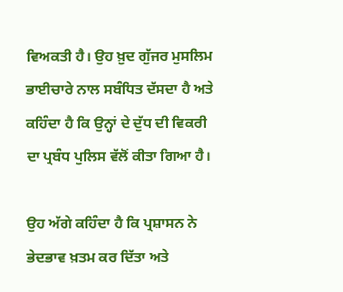ਵਿਅਕਤੀ ਹੈ। ਉਹ ਖ਼ੁਦ ਗੁੱਜਰ ਮੁਸਲਿਮ ਭਾਈਚਾਰੇ ਨਾਲ ਸਬੰਧਿਤ ਦੱਸਦਾ ਹੈ ਅਤੇ ਕਹਿੰਦਾ ਹੈ ਕਿ ਉਨ੍ਹਾਂ ਦੇ ਦੁੱਧ ਦੀ ਵਿਕਰੀ ਦਾ ਪ੍ਰਬੰਧ ਪੁਲਿਸ ਵੱਲੋਂ ਕੀਤਾ ਗਿਆ ਹੈ।

ਉਹ ਅੱਗੇ ਕਹਿੰਦਾ ਹੈ ਕਿ ਪ੍ਰਸ਼ਾਸਨ ਨੇ ਭੇਦਭਾਵ ਖ਼ਤਮ ਕਰ ਦਿੱਤਾ ਅਤੇ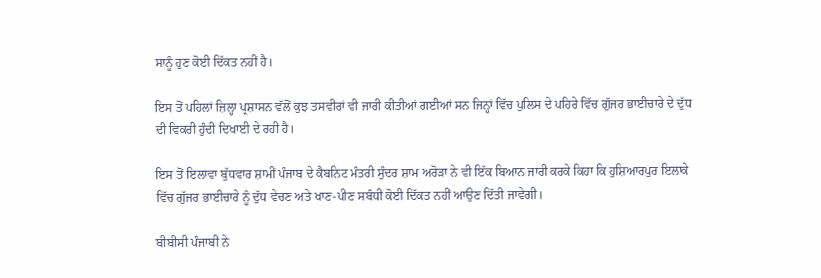ਸਾਨੂੰ ਹੁਣ ਕੋਈ ਦਿੱਕਤ ਨਹੀਂ ਹੈ।

ਇਸ ਤੋਂ ਪਹਿਲਾਂ ਜ਼ਿਲ੍ਹਾ ਪ੍ਰਸ਼ਾਸਨ ਵੱਲੋਂ ਕੁਝ ਤਸਵੀਰਾਂ ਵੀ ਜਾਰੀ ਕੀਤੀਆਂ ਗਈਆਂ ਸਨ ਜਿਨ੍ਹਾਂ ਵਿੱਚ ਪੁਲਿਸ ਦੇ ਪਹਿਰੇ ਵਿੱਚ ਗੁੱਜਰ ਭਾਈਚਾਰੇ ਦੇ ਦੁੱਧ ਦੀ ਵਿਕਰੀ ਹੁੰਦੀ ਦਿਖਾਈ ਦੇ ਰਹੀ ਹੈ।

ਇਸ ਤੋਂ ਇਲਾਵਾ ਬੁੱਧਵਾਰ ਸ਼ਾਮੀਂ ਪੰਜਾਬ ਦੇ ਕੈਬਨਿਟ ਮੰਤਰੀ ਸੁੰਦਰ ਸ਼ਾਮ ਅਰੋੜਾ ਨੇ ਵੀ ਇੱਕ ਬਿਆਨ ਜਾਰੀ ਕਰਕੇ ਕਿਹਾ ਕਿ ਹੁਸ਼ਿਆਰਪੁਰ ਇਲਾਕੇ ਵਿੱਚ ਗੁੱਜਰ ਭਾਈਚਾਰੇ ਨੂੰ ਦੁੱਧ ਵੇਚਣ ਅਤੇ ਖਾਣ-ਪੀਣ ਸਬੰਧੀ ਕੋਈ ਦਿੱਕਤ ਨਹੀਂ ਆਉਣ ਦਿੱਤੀ ਜਾਵੇਗੀ।

ਬੀਬੀਸੀ ਪੰਜਾਬੀ ਨੇ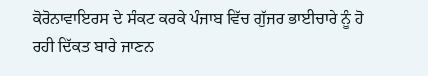ਕੋਰੋਨਾਵਾਇਰਸ ਦੇ ਸੰਕਟ ਕਰਕੇ ਪੰਜਾਬ ਵਿੱਚ ਗੁੱਜਰ ਭਾਈਚਾਰੇ ਨੂੰ ਹੋ ਰਹੀ ਦਿੱਕਤ ਬਾਰੇ ਜਾਣਨ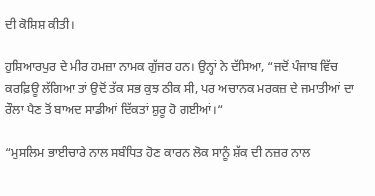ਦੀ ਕੋਸ਼ਿਸ਼ ਕੀਤੀ।

ਹੁਸ਼ਿਆਰਪੁਰ ਦੇ ਮੀਰ ਹਮਜ਼ਾ ਨਾਮਕ ਗੁੱਜਰ ਹਨ। ਉਨ੍ਹਾਂ ਨੇ ਦੱਸਿਆ, “ਜਦੋਂ ਪੰਜਾਬ ਵਿੱਚ ਕਰਫ਼ਿਊ ਲੱਗਿਆ ਤਾਂ ਉਦੋਂ ਤੱਕ ਸਭ ਕੁਝ ਠੀਕ ਸੀ, ਪਰ ਅਚਾਨਕ ਮਰਕਜ਼ ਦੇ ਜਮਾਤੀਆਂ ਦਾ ਰੌਲਾ ਪੈਣ ਤੋਂ ਬਾਅਦ ਸਾਡੀਆਂ ਦਿੱਕਤਾਂ ਸ਼ੁਰੂ ਹੋ ਗਈਆਂ।“

“ਮੁਸਲਿਮ ਭਾਈਚਾਰੇ ਨਾਲ ਸਬੰਧਿਤ ਹੋਣ ਕਾਰਨ ਲੋਕ ਸਾਨੂੰ ਸ਼ੱਕ ਦੀ ਨਜ਼ਰ ਨਾਲ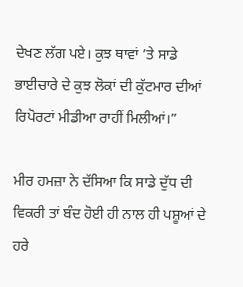ਦੇਖਣ ਲੱਗ ਪਏ। ਕੁਝ ਥਾਵਾਂ ’ਤੇ ਸਾਡੇ ਭਾਈਚਾਰੇ ਦੇ ਕੁਝ ਲੋਕਾਂ ਦੀ ਕੁੱਟਮਾਰ ਦੀਆਂ ਰਿਪੋਰਟਾਂ ਮੀਡੀਆ ਰਾਹੀਂ ਮਿਲੀਆਂ।”

ਮੀਰ ਹਮਜ਼ਾ ਨੇ ਦੱਸਿਆ ਕਿ ਸਾਡੇ ਦੁੱਧ ਦੀ ਵਿਕਰੀ ਤਾਂ ਬੰਦ ਹੋਈ ਹੀ ਨਾਲ ਹੀ ਪਸ਼ੂਆਂ ਦੇ ਹਰੇ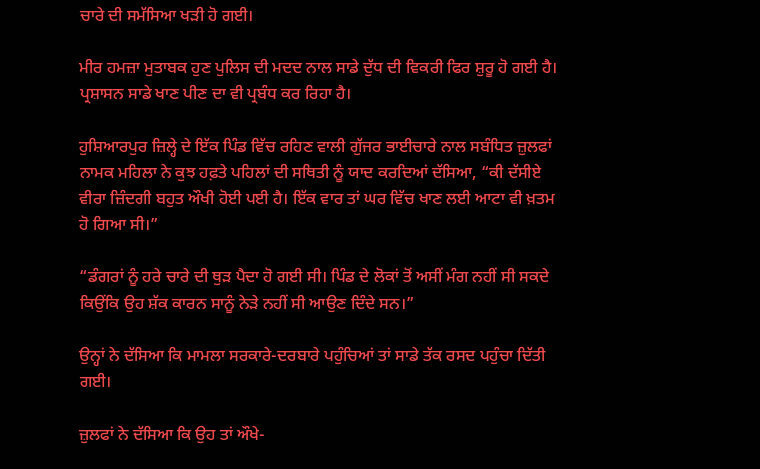ਚਾਰੇ ਦੀ ਸਮੱਸਿਆ ਖੜੀ ਹੋ ਗਈ।

ਮੀਰ ਹਮਜ਼ਾ ਮੁਤਾਬਕ ਹੁਣ ਪੁਲਿਸ ਦੀ ਮਦਦ ਨਾਲ ਸਾਡੇ ਦੁੱਧ ਦੀ ਵਿਕਰੀ ਫਿਰ ਸ਼ੁਰੂ ਹੋ ਗਈ ਹੈ। ਪ੍ਰਸ਼ਾਸਨ ਸਾਡੇ ਖਾਣ ਪੀਣ ਦਾ ਵੀ ਪ੍ਰਬੰਧ ਕਰ ਰਿਹਾ ਹੈ।

ਹੁਸ਼ਿਆਰਪੁਰ ਜ਼ਿਲ੍ਹੇ ਦੇ ਇੱਕ ਪਿੰਡ ਵਿੱਚ ਰਹਿਣ ਵਾਲੀ ਗੁੱਜਰ ਭਾਈਚਾਰੇ ਨਾਲ ਸਬੰਧਿਤ ਜ਼ੁਲਫਾਂ ਨਾਮਕ ਮਹਿਲਾ ਨੇ ਕੁਝ ਹਫ਼ਤੇ ਪਹਿਲਾਂ ਦੀ ਸਥਿਤੀ ਨੂੰ ਯਾਦ ਕਰਦਿਆਂ ਦੱਸਿਆ, “ਕੀ ਦੱਸੀਏ ਵੀਰਾ ਜ਼ਿੰਦਗੀ ਬਹੁਤ ਔਖੀ ਹੋਈ ਪਈ ਹੈ। ਇੱਕ ਵਾਰ ਤਾਂ ਘਰ ਵਿੱਚ ਖਾਣ ਲਈ ਆਟਾ ਵੀ ਖ਼ਤਮ ਹੋ ਗਿਆ ਸੀ।”

“ਡੰਗਰਾਂ ਨੂੰ ਹਰੇ ਚਾਰੇ ਦੀ ਥੁੜ ਪੈਦਾ ਹੋ ਗਈ ਸੀ। ਪਿੰਡ ਦੇ ਲੋਕਾਂ ਤੋਂ ਅਸੀਂ ਮੰਗ ਨਹੀਂ ਸੀ ਸਕਦੇ ਕਿਉਂਕਿ ਉਹ ਸ਼ੱਕ ਕਾਰਨ ਸਾਨੂੰ ਨੇੜੇ ਨਹੀਂ ਸੀ ਆਉਣ ਦਿੰਦੇ ਸਨ।”

ਉਨ੍ਹਾਂ ਨੇ ਦੱਸਿਆ ਕਿ ਮਾਮਲਾ ਸਰਕਾਰੇ-ਦਰਬਾਰੇ ਪਹੁੰਚਿਆਂ ਤਾਂ ਸਾਡੇ ਤੱਕ ਰਸਦ ਪਹੁੰਚਾ ਦਿੱਤੀ ਗਈ।

ਜ਼ੁਲਫਾਂ ਨੇ ਦੱਸਿਆ ਕਿ ਉਹ ਤਾਂ ਔਖੇ-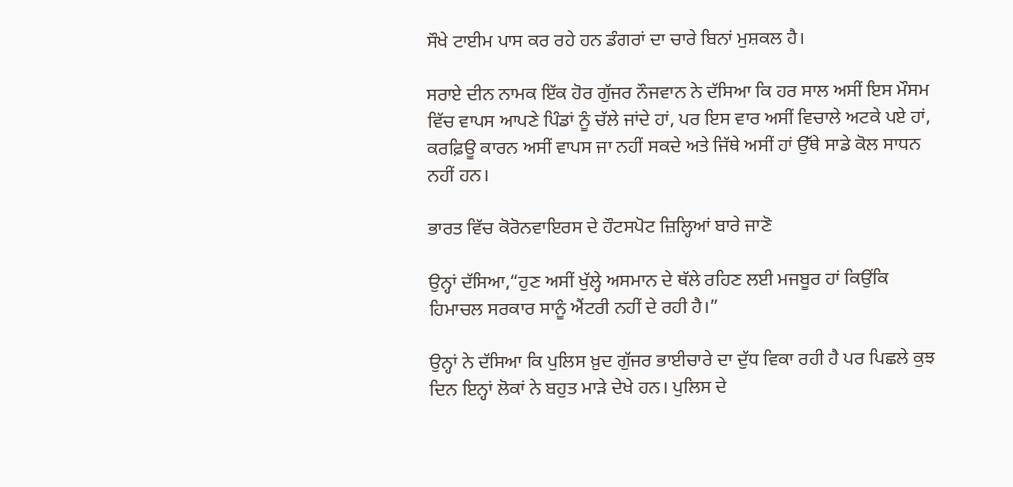ਸੌਖੇ ਟਾਈਮ ਪਾਸ ਕਰ ਰਹੇ ਹਨ ਡੰਗਰਾਂ ਦਾ ਚਾਰੇ ਬਿਨਾਂ ਮੁਸ਼ਕਲ ਹੈ।

ਸਰਾਏ ਦੀਨ ਨਾਮਕ ਇੱਕ ਹੋਰ ਗੁੱਜਰ ਨੌਜਵਾਨ ਨੇ ਦੱਸਿਆ ਕਿ ਹਰ ਸਾਲ ਅਸੀਂ ਇਸ ਮੌਸਮ ਵਿੱਚ ਵਾਪਸ ਆਪਣੇ ਪਿੰਡਾਂ ਨੂੰ ਚੱਲੇ ਜਾਂਦੇ ਹਾਂ, ਪਰ ਇਸ ਵਾਰ ਅਸੀਂ ਵਿਚਾਲੇ ਅਟਕੇ ਪਏ ਹਾਂ, ਕਰਫ਼ਿਊ ਕਾਰਨ ਅਸੀਂ ਵਾਪਸ ਜਾ ਨਹੀਂ ਸਕਦੇ ਅਤੇ ਜਿੱਥੇ ਅਸੀਂ ਹਾਂ ਉੱਥੇ ਸਾਡੇ ਕੋਲ ਸਾਧਨ ਨਹੀਂ ਹਨ।

ਭਾਰਤ ਵਿੱਚ ਕੋਰੋਨਵਾਇਰਸ ਦੇ ਹੌਟਸਪੋਟ ਜ਼ਿਲ੍ਹਿਆਂ ਬਾਰੇ ਜਾਣੋ

ਉਨ੍ਹਾਂ ਦੱਸਿਆ,“ਹੁਣ ਅਸੀਂ ਖੁੱਲ੍ਹੇ ਅਸਮਾਨ ਦੇ ਥੱਲੇ ਰਹਿਣ ਲਈ ਮਜਬੂਰ ਹਾਂ ਕਿਉਂਕਿ ਹਿਮਾਚਲ ਸਰਕਾਰ ਸਾਨੂੰ ਐਂਟਰੀ ਨਹੀਂ ਦੇ ਰਹੀ ਹੈ।”

ਉਨ੍ਹਾਂ ਨੇ ਦੱਸਿਆ ਕਿ ਪੁਲਿਸ ਖ਼ੁਦ ਗੁੱਜਰ ਭਾਈਚਾਰੇ ਦਾ ਦੁੱਧ ਵਿਕਾ ਰਹੀ ਹੈ ਪਰ ਪਿਛਲੇ ਕੁਝ ਦਿਨ ਇਨ੍ਹਾਂ ਲੋਕਾਂ ਨੇ ਬਹੁਤ ਮਾੜੇ ਦੇਖੇ ਹਨ। ਪੁਲਿਸ ਦੇ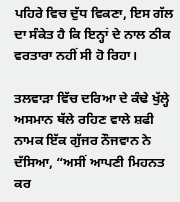ਪਹਿਰੇ ਵਿਚ ਦੁੱਧ ਵਿਕਣਾ, ਇਸ ਗੱਲ ਦਾ ਸੰਕੇਤ ਹੈ ਕਿ ਇਨ੍ਹਾਂ ਦੇ ਨਾਲ ਠੀਕ ਵਰਤਾਰਾ ਨਹੀਂ ਸੀ ਹੋ ਰਿਹਾ।

ਤਲਵਾੜਾ ਵਿੱਚ ਦਰਿਆ ਦੇ ਕੰਢੇ ਖੁੱਲ੍ਹੇ ਅਸਮਾਨ ਥੱਲੇ ਰਹਿਣ ਵਾਲੇ ਸ਼ਫੀ ਨਾਮਕ ਇੱਕ ਗੁੱਜਰ ਨੌਜਵਾਨ ਨੇ ਦੱਸਿਆ, “ਅਸੀਂ ਆਪਣੀ ਮਿਹਨਤ ਕਰ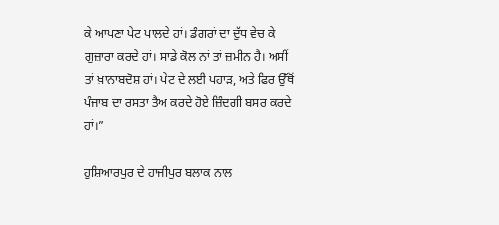ਕੇ ਆਪਣਾ ਪੇਟ ਪਾਲਦੇ ਹਾਂ। ਡੰਗਰਾਂ ਦਾ ਦੁੱਧ ਵੇਚ ਕੇ ਗੁਜ਼ਾਰਾ ਕਰਦੇ ਹਾਂ। ਸਾਡੇ ਕੋਲ ਨਾਂ ਤਾਂ ਜ਼ਮੀਨ ਹੈ। ਅਸੀਂ ਤਾਂ ਖ਼ਾਨਾਬਦੋਸ਼ ਹਾਂ। ਪੇਟ ਦੇ ਲਈ ਪਹਾੜ, ਅਤੇ ਫਿਰ ਉੱਥੋਂ ਪੰਜਾਬ ਦਾ ਰਸਤਾ ਤੈਅ ਕਰਦੇ ਹੋਏ ਜ਼ਿੰਦਗੀ ਬਸਰ ਕਰਦੇ ਹਾਂ।”

ਹੁਸ਼ਿਆਰਪੁਰ ਦੇ ਹਾਜੀਪੁਰ ਬਲਾਕ ਨਾਲ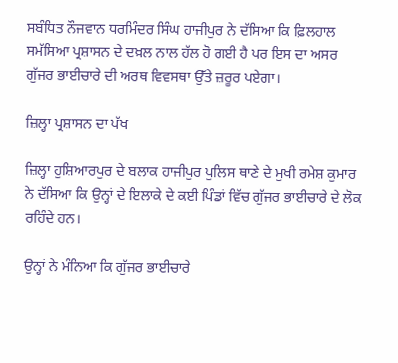ਸਬੰਧਿਤ ਨੌਜਵਾਨ ਧਰਮਿੰਦਰ ਸਿੰਘ ਹਾਜੀਪੁਰ ਨੇ ਦੱਸਿਆ ਕਿ ਫ਼ਿਲਹਾਲ ਸਮੱਸਿਆ ਪ੍ਰਸ਼ਾਸਨ ਦੇ ਦਖ਼ਲ ਨਾਲ ਹੱਲ ਹੋ ਗਈ ਹੈ ਪਰ ਇਸ ਦਾ ਅਸਰ ਗੁੱਜਰ ਭਾਈਚਾਰੇ ਦੀ ਅਰਥ ਵਿਵਸਥਾ ਉੱਤੇ ਜ਼ਰੂਰ ਪਏਗਾ।

ਜ਼ਿਲ੍ਹਾ ਪ੍ਰਸ਼ਾਸਨ ਦਾ ਪੱਖ

ਜ਼ਿਲ੍ਹਾ ਹੁਸ਼ਿਆਰਪੁਰ ਦੇ ਬਲਾਕ ਹਾਜੀਪੁਰ ਪੁਲਿਸ ਥਾਣੇ ਦੇ ਮੁਖੀ ਰਮੇਸ਼ ਕੁਮਾਰ ਨੇ ਦੱਸਿਆ ਕਿ ਉਨ੍ਹਾਂ ਦੇ ਇਲਾਕੇ ਦੇ ਕਈ ਪਿੰਡਾਂ ਵਿੱਚ ਗੁੱਜਰ ਭਾਈਚਾਰੇ ਦੇ ਲੋਕ ਰਹਿੰਦੇ ਹਨ।

ਉਨ੍ਹਾਂ ਨੇ ਮੰਨਿਆ ਕਿ ਗੁੱਜਰ ਭਾਈਚਾਰੇ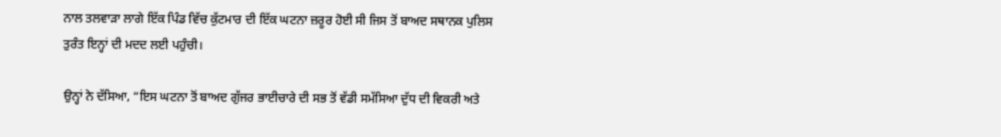ਨਾਲ ਤਲਵਾੜਾ ਲਾਗੇ ਇੱਕ ਪਿੰਡ ਵਿੱਚ ਕੁੱਟਮਾਰ ਦੀ ਇੱਕ ਘਟਨਾ ਜ਼ਰੂਰ ਹੋਈ ਸੀ ਜਿਸ ਤੋਂ ਬਾਅਦ ਸਥਾਨਕ ਪੁਲਿਸ ਤੁਰੰਤ ਇਨ੍ਹਾਂ ਦੀ ਮਦਦ ਲਈ ਪਹੁੰਚੀ।

ਉਨ੍ਹਾਂ ਨੇ ਦੱਸਿਆ, “ਇਸ ਘਟਨਾ ਤੋਂ ਬਾਅਦ ਗੁੱਜਰ ਭਾਈਚਾਰੇ ਦੀ ਸਭ ਤੋਂ ਵੱਡੀ ਸਮੱਸਿਆ ਦੁੱਧ ਦੀ ਵਿਕਰੀ ਅਤੇ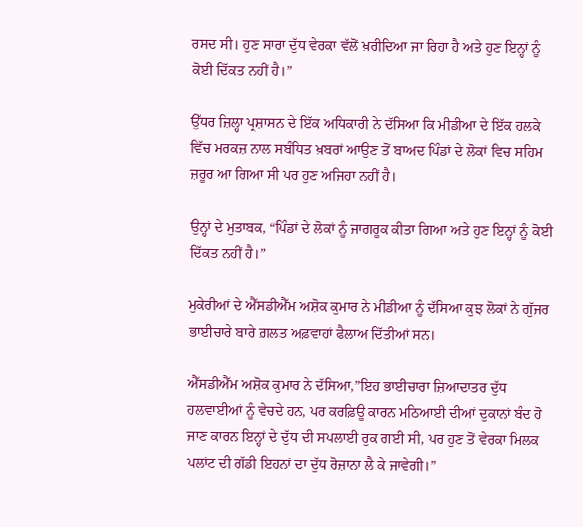ਰਸਦ ਸੀ। ਹੁਣ ਸਾਰਾ ਦੁੱਧ ਵੇਰਕਾ ਵੱਲੋਂ ਖ਼ਰੀਦਿਆ ਜਾ ਰਿਹਾ ਹੈ ਅਤੇ ਹੁਣ ਇਨ੍ਹਾਂ ਨੂੰ ਕੋਈ ਦਿੱਕਤ ਨਹੀਂ ਹੈ।”

ਉੱਧਰ ਜ਼ਿਲ੍ਹਾ ਪ੍ਰਸ਼ਾਸਨ ਦੇ ਇੱਕ ਅਧਿਕਾਰੀ ਨੇ ਦੱਸਿਆ ਕਿ ਮੀਡੀਆ ਦੇ ਇੱਕ ਹਲਕੇ ਵਿੱਚ ਮਰਕਜ਼ ਨਾਲ ਸਬੰਧਿਤ ਖ਼ਬਰਾਂ ਆਉਣ ਤੋਂ ਬਾਅਦ ਪਿੰਡਾਂ ਦੇ ਲੋਕਾਂ ਵਿਚ ਸਹਿਮ ਜ਼ਰੂਰ ਆ ਗਿਆ ਸੀ ਪਰ ਹੁਣ ਅਜਿਹਾ ਨਹੀਂ ਹੈ।

ਉਨ੍ਹਾਂ ਦੇ ਮੁਤਾਬਕ, “ਪਿੰਡਾਂ ਦੇ ਲੋਕਾਂ ਨੂੰ ਜਾਗਰੂਕ ਕੀਤਾ ਗਿਆ ਅਤੇ ਹੁਣ ਇਨ੍ਹਾਂ ਨੂੰ ਕੋਈ ਦਿੱਕਤ ਨਹੀਂ ਹੈ।”

ਮੁਕੇਰੀਆਂ ਦੇ ਐੱਸਡੀਐੱਮ ਅਸ਼ੋਕ ਕੁਮਾਰ ਨੇ ਮੀਡੀਆ ਨੂੰ ਦੱਸਿਆ ਕੁਝ ਲੋਕਾਂ ਨੇ ਗੁੱਜਰ ਭਾਈਚਾਰੇ ਬਾਰੇ ਗ਼ਲਤ ਅਫ਼ਵਾਹਾਂ ਫੈਲਾਅ ਦਿੱਤੀਆਂ ਸਨ।

ਐੱਸਡੀਐੱਮ ਅਸ਼ੋਕ ਕੁਮਾਰ ਨੇ ਦੱਸਿਆ,”ਇਹ ਭਾਈਚਾਰਾ ਜ਼ਿਆਦਾਤਰ ਦੁੱਧ ਹਲਵਾਈਆਂ ਨੂੰ ਵੇਚਦੇ ਹਨ, ਪਰ ਕਰਫ਼ਿਊ ਕਾਰਨ ਮਠਿਆਈ ਦੀਆਂ ਦੁਕਾਨਾਂ ਬੰਦ ਹੋ ਜਾਣ ਕਾਰਨ ਇਨ੍ਹਾਂ ਦੇ ਦੁੱਧ ਦੀ ਸਪਲਾਈ ਰੁਕ ਗਈ ਸੀ, ਪਰ ਹੁਣ ਤੋਂ ਵੇਰਕਾ ਮਿਲਕ ਪਲਾਂਟ ਦੀ ਗੱਡੀ ਇਹਨਾਂ ਦਾ ਦੁੱਧ ਰੋਜ਼ਾਨਾ ਲੈ ਕੇ ਜਾਵੇਗੀ।”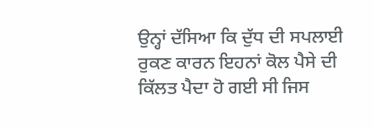ਉਨ੍ਹਾਂ ਦੱਸਿਆ ਕਿ ਦੁੱਧ ਦੀ ਸਪਲਾਈ ਰੁਕਣ ਕਾਰਨ ਇਹਨਾਂ ਕੋਲ ਪੈਸੇ ਦੀ ਕਿੱਲਤ ਪੈਦਾ ਹੋ ਗਈ ਸੀ ਜਿਸ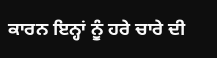ਕਾਰਨ ਇਨ੍ਹਾਂ ਨੂੰ ਹਰੇ ਚਾਰੇ ਦੀ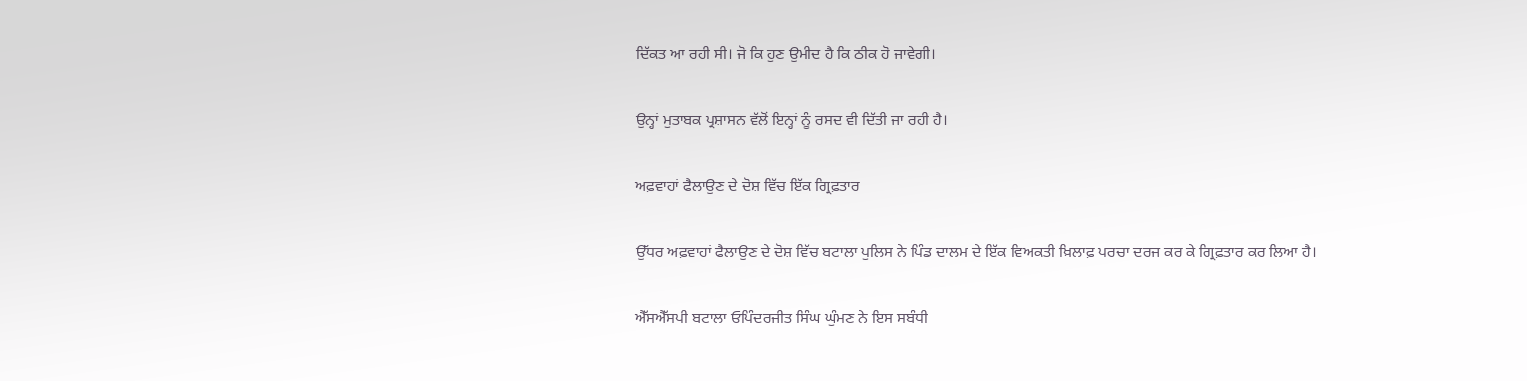ਦਿੱਕਤ ਆ ਰਹੀ ਸੀ। ਜੋ ਕਿ ਹੁਣ ਉਮੀਦ ਹੈ ਕਿ ਠੀਕ ਹੋ ਜਾਵੇਗੀ।

ਉਨ੍ਹਾਂ ਮੁਤਾਬਕ ਪ੍ਰਸ਼ਾਸਨ ਵੱਲੋਂ ਇਨ੍ਹਾਂ ਨੂੰ ਰਸਦ ਵੀ ਦਿੱਤੀ ਜਾ ਰਹੀ ਹੈ।

ਅਫ਼ਵਾਹਾਂ ਫੈਲਾਉਣ ਦੇ ਦੋਸ਼ ਵਿੱਚ ਇੱਕ ਗ੍ਰਿਫ਼ਤਾਰ

ਉੱਧਰ ਅਫ਼ਵਾਹਾਂ ਫੈਲਾਉਣ ਦੇ ਦੋਸ਼ ਵਿੱਚ ਬਟਾਲਾ ਪੁਲਿਸ ਨੇ ਪਿੰਡ ਦਾਲਮ ਦੇ ਇੱਕ ਵਿਅਕਤੀ ਖ਼ਿਲਾਫ਼ ਪਰਚਾ ਦਰਜ ਕਰ ਕੇ ਗ੍ਰਿਫ਼ਤਾਰ ਕਰ ਲਿਆ ਹੈ।

ਐੱਸਐੱਸਪੀ ਬਟਾਲਾ ਓਪਿੰਦਰਜੀਤ ਸਿੰਘ ਘੁੰਮਣ ਨੇ ਇਸ ਸਬੰਧੀ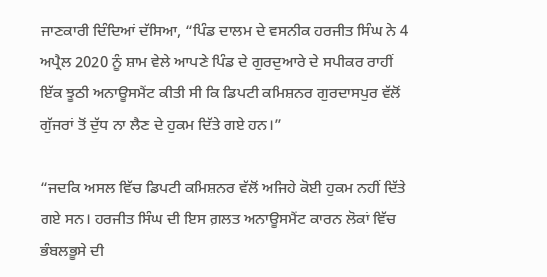ਜਾਣਕਾਰੀ ਦਿੰਦਿਆਂ ਦੱਸਿਆ, “ਪਿੰਡ ਦਾਲਮ ਦੇ ਵਸਨੀਕ ਹਰਜੀਤ ਸਿੰਘ ਨੇ 4 ਅਪ੍ਰੈਲ 2020 ਨੂੰ ਸ਼ਾਮ ਵੇਲੇ ਆਪਣੇ ਪਿੰਡ ਦੇ ਗੁਰਦੁਆਰੇ ਦੇ ਸਪੀਕਰ ਰਾਹੀਂ ਇੱਕ ਝੂਠੀ ਅਨਾਊਸਮੈਂਟ ਕੀਤੀ ਸੀ ਕਿ ਡਿਪਟੀ ਕਮਿਸ਼ਨਰ ਗੁਰਦਾਸਪੁਰ ਵੱਲੋਂ ਗੁੱਜਰਾਂ ਤੋਂ ਦੁੱਧ ਨਾ ਲੈਣ ਦੇ ਹੁਕਮ ਦਿੱਤੇ ਗਏ ਹਨ।”

“ਜਦਕਿ ਅਸਲ ਵਿੱਚ ਡਿਪਟੀ ਕਮਿਸ਼ਨਰ ਵੱਲੋਂ ਅਜਿਹੇ ਕੋਈ ਹੁਕਮ ਨਹੀਂ ਦਿੱਤੇ ਗਏ ਸਨ। ਹਰਜੀਤ ਸਿੰਘ ਦੀ ਇਸ ਗ਼ਲਤ ਅਨਾਊਸਮੈਂਟ ਕਾਰਨ ਲੋਕਾਂ ਵਿੱਚ ਭੰਬਲਭੂਸੇ ਦੀ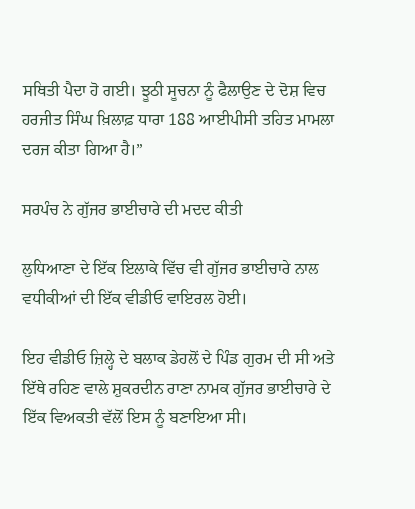ਸਥਿਤੀ ਪੈਦਾ ਹੋ ਗਈ। ਝੂਠੀ ਸੂਚਨਾ ਨੂੰ ਫੈਲਾਉਣ ਦੇ ਦੋਸ਼ ਵਿਚ ਹਰਜੀਤ ਸਿੰਘ ਖ਼ਿਲਾਫ਼ ਧਾਰਾ 188 ਆਈਪੀਸੀ ਤਹਿਤ ਮਾਮਲਾ ਦਰਜ ਕੀਤਾ ਗਿਆ ਹੈ।”

ਸਰਪੰਚ ਨੇ ਗੁੱਜਰ ਭਾਈਚਾਰੇ ਦੀ ਮਦਦ ਕੀਤੀ

ਲੁਧਿਆਣਾ ਦੇ ਇੱਕ ਇਲਾਕੇ ਵਿੱਚ ਵੀ ਗੁੱਜਰ ਭਾਈਚਾਰੇ ਨਾਲ ਵਧੀਕੀਆਂ ਦੀ ਇੱਕ ਵੀਡੀਓ ਵਾਇਰਲ ਹੋਈ।

ਇਹ ਵੀਡੀਓ ਜ਼ਿਲ੍ਹੇ ਦੇ ਬਲਾਕ ਡੇਹਲੋਂ ਦੇ ਪਿੰਡ ਗੁਰਮ ਦੀ ਸੀ ਅਤੇ ਇੱਥੇ ਰਹਿਣ ਵਾਲੇ ਸ਼ੁਕਰਦੀਨ ਰਾਣਾ ਨਾਮਕ ਗੁੱਜਰ ਭਾਈਚਾਰੇ ਦੇ ਇੱਕ ਵਿਅਕਤੀ ਵੱਲੋਂ ਇਸ ਨੂੰ ਬਣਾਇਆ ਸੀ।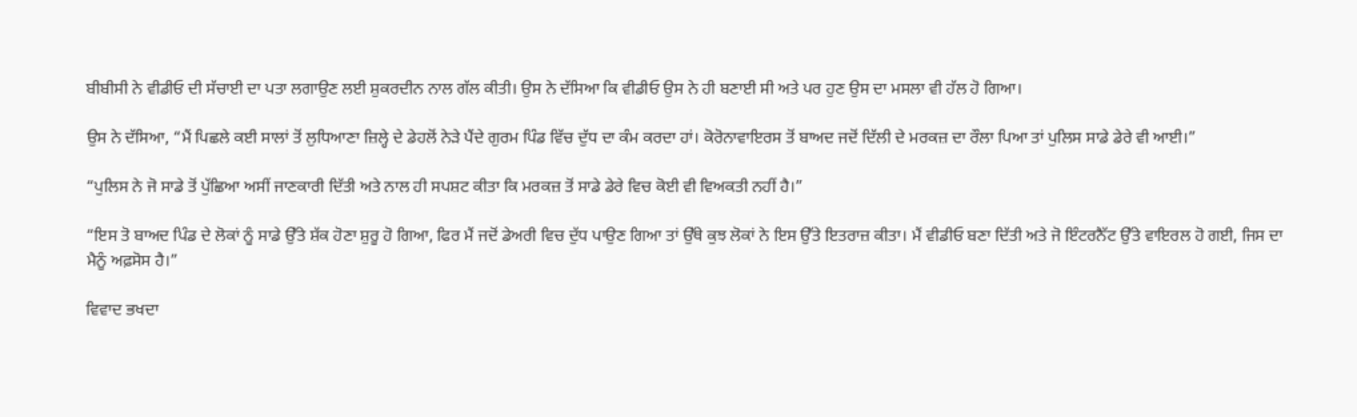ਬੀਬੀਸੀ ਨੇ ਵੀਡੀਓ ਦੀ ਸੱਚਾਈ ਦਾ ਪਤਾ ਲਗਾਉਣ ਲਈ ਸ਼ੁਕਰਦੀਨ ਨਾਲ ਗੱਲ ਕੀਤੀ। ਉਸ ਨੇ ਦੱਸਿਆ ਕਿ ਵੀਡੀਓ ਉਸ ਨੇ ਹੀ ਬਣਾਈ ਸੀ ਅਤੇ ਪਰ ਹੁਣ ਉਸ ਦਾ ਮਸਲਾ ਵੀ ਹੱਲ ਹੋ ਗਿਆ।

ਉਸ ਨੇ ਦੱਸਿਆ, “ਮੈਂ ਪਿਛਲੇ ਕਈ ਸਾਲਾਂ ਤੋਂ ਲੁਧਿਆਣਾ ਜ਼ਿਲ੍ਹੇ ਦੇ ਡੇਹਲੋਂ ਨੇੜੇ ਪੈਂਦੇ ਗੁਰਮ ਪਿੰਡ ਵਿੱਚ ਦੁੱਧ ਦਾ ਕੰਮ ਕਰਦਾ ਹਾਂ। ਕੋਰੋਨਾਵਾਇਰਸ ਤੋਂ ਬਾਅਦ ਜਦੋਂ ਦਿੱਲੀ ਦੇ ਮਰਕਜ਼ ਦਾ ਰੌਲਾ ਪਿਆ ਤਾਂ ਪੁਲਿਸ ਸਾਡੇ ਡੇਰੇ ਵੀ ਆਈ।”

“ਪੁਲਿਸ ਨੇ ਜੋ ਸਾਡੇ ਤੋਂ ਪੁੱਛਿਆ ਅਸੀਂ ਜਾਣਕਾਰੀ ਦਿੱਤੀ ਅਤੇ ਨਾਲ ਹੀ ਸਪਸ਼ਟ ਕੀਤਾ ਕਿ ਮਰਕਜ਼ ਤੋਂ ਸਾਡੇ ਡੇਰੇ ਵਿਚ ਕੋਈ ਵੀ ਵਿਅਕਤੀ ਨਹੀਂ ਹੈ।”

“ਇਸ ਤੋ ਬਾਅਦ ਪਿੰਡ ਦੇ ਲੋਕਾਂ ਨੂੰ ਸਾਡੇ ਉੱਤੇ ਸ਼ੱਕ ਹੋਣਾ ਸ਼ੁਰੂ ਹੋ ਗਿਆ, ਫਿਰ ਮੈਂ ਜਦੋਂ ਡੇਅਰੀ ਵਿਚ ਦੁੱਧ ਪਾਉਣ ਗਿਆ ਤਾਂ ਉੱਥੇ ਕੁਝ ਲੋਕਾਂ ਨੇ ਇਸ ਉੱਤੇ ਇਤਰਾਜ਼ ਕੀਤਾ। ਮੈਂ ਵੀਡੀਓ ਬਣਾ ਦਿੱਤੀ ਅਤੇ ਜੋ ਇੰਟਰਨੈੱਟ ਉੱਤੇ ਵਾਇਰਲ ਹੋ ਗਈ, ਜਿਸ ਦਾ ਮੈਨੂੰ ਅਫ਼ਸੋਸ ਹੈ।”

ਵਿਵਾਦ ਭਖਦਾ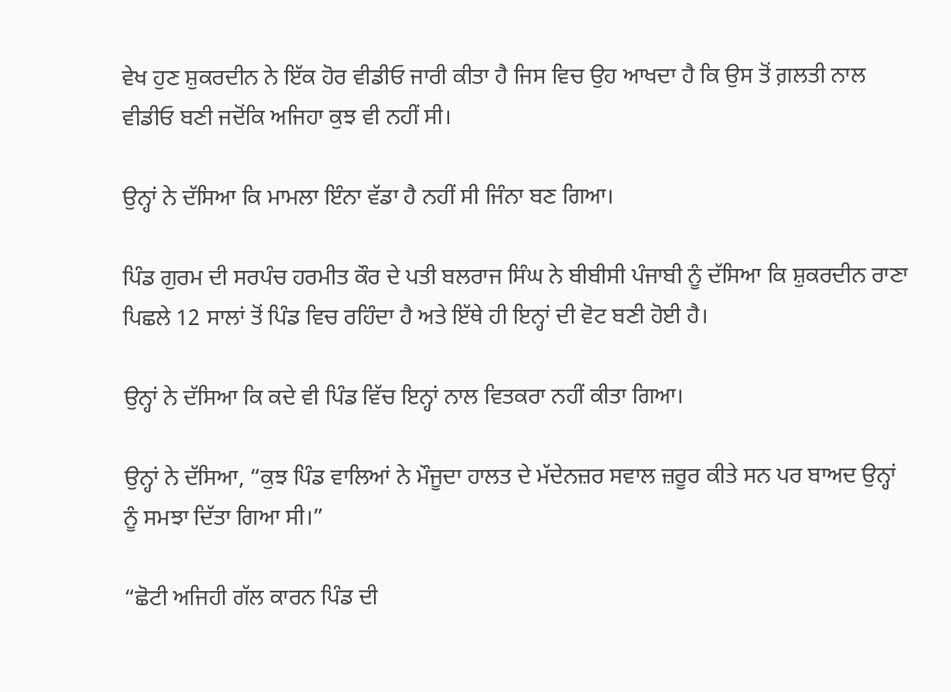ਵੇਖ ਹੁਣ ਸ਼ੁਕਰਦੀਨ ਨੇ ਇੱਕ ਹੋਰ ਵੀਡੀਓ ਜਾਰੀ ਕੀਤਾ ਹੈ ਜਿਸ ਵਿਚ ਉਹ ਆਖਦਾ ਹੈ ਕਿ ਉਸ ਤੋਂ ਗ਼ਲਤੀ ਨਾਲ ਵੀਡੀਓ ਬਣੀ ਜਦੋਂਕਿ ਅਜਿਹਾ ਕੁਝ ਵੀ ਨਹੀਂ ਸੀ।

ਉਨ੍ਹਾਂ ਨੇ ਦੱਸਿਆ ਕਿ ਮਾਮਲਾ ਇੰਨਾ ਵੱਡਾ ਹੈ ਨਹੀਂ ਸੀ ਜਿੰਨਾ ਬਣ ਗਿਆ।

ਪਿੰਡ ਗੁਰਮ ਦੀ ਸਰਪੰਚ ਹਰਮੀਤ ਕੌਰ ਦੇ ਪਤੀ ਬਲਰਾਜ ਸਿੰਘ ਨੇ ਬੀਬੀਸੀ ਪੰਜਾਬੀ ਨੂੰ ਦੱਸਿਆ ਕਿ ਸ਼ੁਕਰਦੀਨ ਰਾਣਾ ਪਿਛਲੇ 12 ਸਾਲਾਂ ਤੋਂ ਪਿੰਡ ਵਿਚ ਰਹਿੰਦਾ ਹੈ ਅਤੇ ਇੱਥੇ ਹੀ ਇਨ੍ਹਾਂ ਦੀ ਵੋਟ ਬਣੀ ਹੋਈ ਹੈ।

ਉਨ੍ਹਾਂ ਨੇ ਦੱਸਿਆ ਕਿ ਕਦੇ ਵੀ ਪਿੰਡ ਵਿੱਚ ਇਨ੍ਹਾਂ ਨਾਲ ਵਿਤਕਰਾ ਨਹੀਂ ਕੀਤਾ ਗਿਆ।

ਉਨ੍ਹਾਂ ਨੇ ਦੱਸਿਆ, “ਕੁਝ ਪਿੰਡ ਵਾਲਿਆਂ ਨੇ ਮੌਜੂਦਾ ਹਾਲਤ ਦੇ ਮੱਦੇਨਜ਼ਰ ਸਵਾਲ ਜ਼ਰੂਰ ਕੀਤੇ ਸਨ ਪਰ ਬਾਅਦ ਉਨ੍ਹਾਂ ਨੂੰ ਸਮਝਾ ਦਿੱਤਾ ਗਿਆ ਸੀ।”

“ਛੋਟੀ ਅਜਿਹੀ ਗੱਲ ਕਾਰਨ ਪਿੰਡ ਦੀ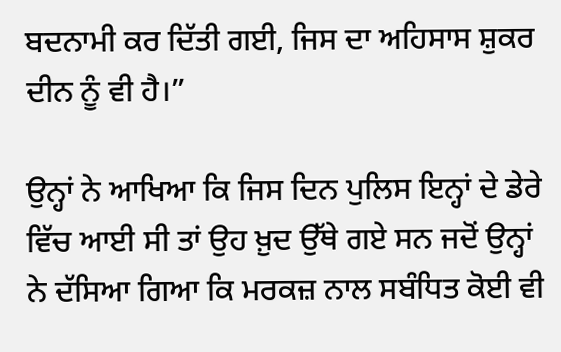ਬਦਨਾਮੀ ਕਰ ਦਿੱਤੀ ਗਈ, ਜਿਸ ਦਾ ਅਹਿਸਾਸ ਸ਼ੁਕਰ ਦੀਨ ਨੂੰ ਵੀ ਹੈ।”

ਉਨ੍ਹਾਂ ਨੇ ਆਖਿਆ ਕਿ ਜਿਸ ਦਿਨ ਪੁਲਿਸ ਇਨ੍ਹਾਂ ਦੇ ਡੇਰੇ ਵਿੱਚ ਆਈ ਸੀ ਤਾਂ ਉਹ ਖ਼ੁਦ ਉੱਥੇ ਗਏ ਸਨ ਜਦੋਂ ਉਨ੍ਹਾਂ ਨੇ ਦੱਸਿਆ ਗਿਆ ਕਿ ਮਰਕਜ਼ ਨਾਲ ਸਬੰਧਿਤ ਕੋਈ ਵੀ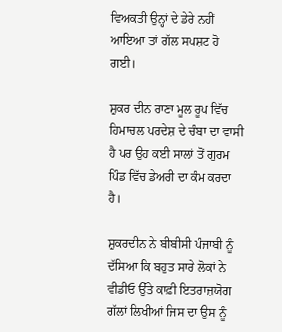ਵਿਅਕਤੀ ਉਨ੍ਹਾਂ ਦੇ ਡੇਰੇ ਨਹੀਂ ਆਇਆ ਤਾਂ ਗੱਲ ਸਪਸ਼ਟ ਹੋ ਗਈ।

ਸ਼ੁਕਰ ਦੀਨ ਰਾਣਾ ਮੂਲ ਰੂਪ ਵਿੱਚ ਹਿਮਾਚਲ ਪਰਦੇਸ਼ ਦੇ ਚੰਬਾ ਦਾ ਵਾਸੀ ਹੈ ਪਰ ਉਹ ਕਈ ਸਾਲਾਂ ਤੋਂ ਗੁਰਮ ਪਿੰਡ ਵਿੱਚ ਡੇਅਰੀ ਦਾ ਕੰਮ ਕਰਦਾ ਹੈ।

ਸ਼ੁਕਰਦੀਨ ਨੇ ਬੀਬੀਸੀ ਪੰਜਾਬੀ ਨੂੰ ਦੱਸਿਆ ਕਿ ਬਹੁਤ ਸਾਰੇ ਲੋਕਾਂ ਨੇ ਵੀਡੀਓ ਉੱਤੇ ਕਾਫ਼ੀ ਇਤਰਾਜ਼ਯੋਗ ਗੱਲਾਂ ਲਿਖੀਆਂ ਜਿਸ ਦਾ ਉਸ ਨੂੰ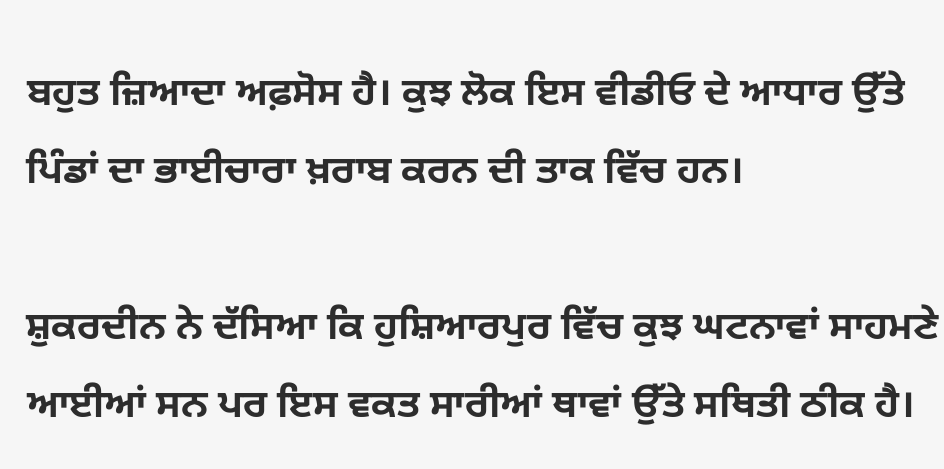ਬਹੁਤ ਜ਼ਿਆਦਾ ਅਫ਼ਸੋਸ ਹੈ। ਕੁਝ ਲੋਕ ਇਸ ਵੀਡੀਓ ਦੇ ਆਧਾਰ ਉੱਤੇ ਪਿੰਡਾਂ ਦਾ ਭਾਈਚਾਰਾ ਖ਼ਰਾਬ ਕਰਨ ਦੀ ਤਾਕ ਵਿੱਚ ਹਨ।

ਸ਼ੁਕਰਦੀਨ ਨੇ ਦੱਸਿਆ ਕਿ ਹੁਸ਼ਿਆਰਪੁਰ ਵਿੱਚ ਕੁਝ ਘਟਨਾਵਾਂ ਸਾਹਮਣੇ ਆਈਆਂ ਸਨ ਪਰ ਇਸ ਵਕਤ ਸਾਰੀਆਂ ਥਾਵਾਂ ਉੱਤੇ ਸਥਿਤੀ ਠੀਕ ਹੈ।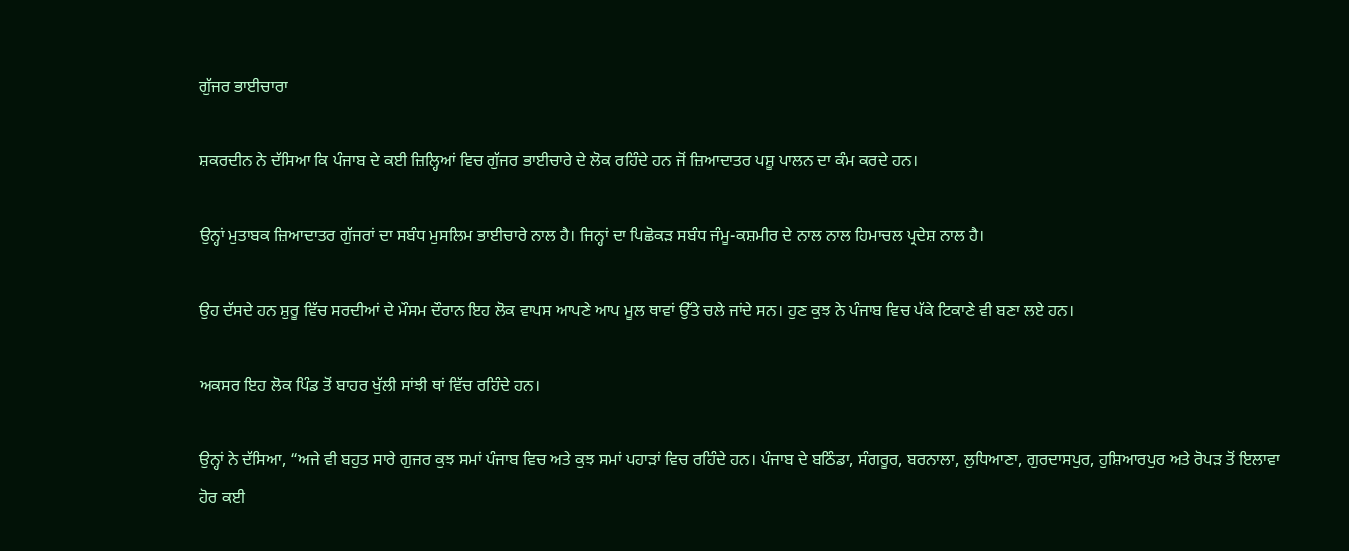ਗੁੱਜਰ ਭਾਈਚਾਰਾ

ਸ਼ਕਰਦੀਨ ਨੇ ਦੱਸਿਆ ਕਿ ਪੰਜਾਬ ਦੇ ਕਈ ਜ਼ਿਲ੍ਹਿਆਂ ਵਿਚ ਗੁੱਜਰ ਭਾਈਚਾਰੇ ਦੇ ਲੋਕ ਰਹਿੰਦੇ ਹਨ ਜੋਂ ਜ਼ਿਆਦਾਤਰ ਪਸ਼ੂ ਪਾਲਨ ਦਾ ਕੰਮ ਕਰਦੇ ਹਨ।

ਉਨ੍ਹਾਂ ਮੁਤਾਬਕ ਜ਼ਿਆਦਾਤਰ ਗੁੱਜਰਾਂ ਦਾ ਸਬੰਧ ਮੁਸਲਿਮ ਭਾਈਚਾਰੇ ਨਾਲ ਹੈ। ਜਿਨ੍ਹਾਂ ਦਾ ਪਿਛੋਕੜ ਸਬੰਧ ਜੰਮੂ-ਕਸ਼ਮੀਰ ਦੇ ਨਾਲ ਨਾਲ ਹਿਮਾਚਲ ਪ੍ਰਦੇਸ਼ ਨਾਲ ਹੈ।

ਉਹ ਦੱਸਦੇ ਹਨ ਸ਼ੁਰੂ ਵਿੱਚ ਸਰਦੀਆਂ ਦੇ ਮੌਸਮ ਦੌਰਾਨ ਇਹ ਲੋਕ ਵਾਪਸ ਆਪਣੇ ਆਪ ਮੂਲ ਥਾਵਾਂ ਉੱਤੇ ਚਲੇ ਜਾਂਦੇ ਸਨ। ਹੁਣ ਕੁਝ ਨੇ ਪੰਜਾਬ ਵਿਚ ਪੱਕੇ ਟਿਕਾਣੇ ਵੀ ਬਣਾ ਲਏ ਹਨ।

ਅਕਸਰ ਇਹ ਲੋਕ ਪਿੰਡ ਤੋਂ ਬਾਹਰ ਖੁੱਲੀ ਸਾਂਝੀ ਥਾਂ ਵਿੱਚ ਰਹਿੰਦੇ ਹਨ।

ਉਨ੍ਹਾਂ ਨੇ ਦੱਸਿਆ, “ਅਜੇ ਵੀ ਬਹੁਤ ਸਾਰੇ ਗੁਜਰ ਕੁਝ ਸਮਾਂ ਪੰਜਾਬ ਵਿਚ ਅਤੇ ਕੁਝ ਸਮਾਂ ਪਹਾੜਾਂ ਵਿਚ ਰਹਿੰਦੇ ਹਨ। ਪੰਜਾਬ ਦੇ ਬਠਿੰਡਾ, ਸੰਗਰੂਰ, ਬਰਨਾਲਾ, ਲੁਧਿਆਣਾ, ਗੁਰਦਾਸਪੁਰ, ਹੁਸ਼ਿਆਰਪੁਰ ਅਤੇ ਰੋਪੜ ਤੋਂ ਇਲਾਵਾ ਹੋਰ ਕਈ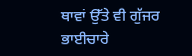ਥਾਵਾਂ ਉੱਤੇ ਵੀ ਗੁੱਜਰ ਭਾਈਚਾਰੇ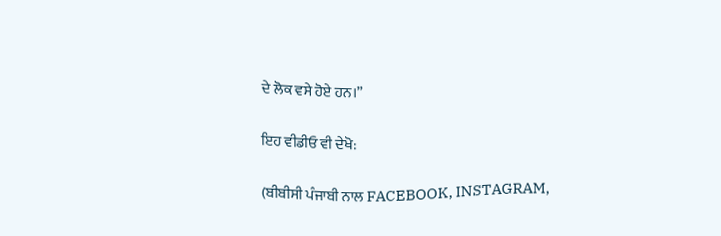ਦੇ ਲੋਕ ਵਸੇ ਹੋਏ ਹਨ।”

ਇਹ ਵੀਡੀਓ ਵੀ ਦੇਖੋ:

(ਬੀਬੀਸੀ ਪੰਜਾਬੀ ਨਾਲ FACEBOOK, INSTAGRAM,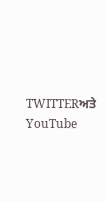TWITTERਅਤੇ YouTube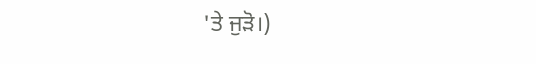'ਤੇ ਜੁੜੋ।)